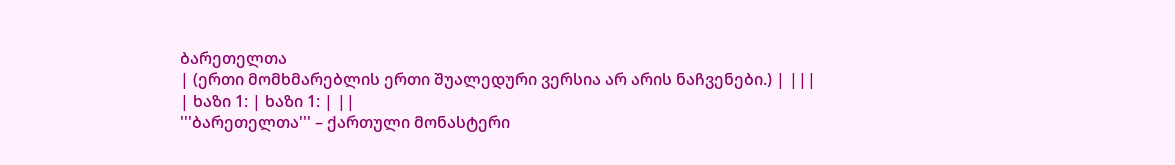ბარეთელთა
| (ერთი მომხმარებლის ერთი შუალედური ვერსია არ არის ნაჩვენები.) | |||
| ხაზი 1: | ხაზი 1: | ||
'''ბარეთელთა''' – ქართული მონასტერი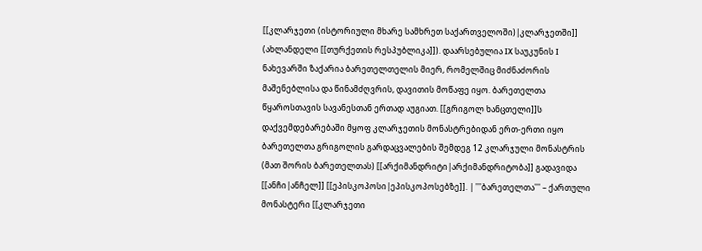[[კლარჯეთი (ისტორიული მხარე სამხრეთ საქართველოში)|კლარჯეთში]] (ახლანდელი [[თურქეთის რესპუბლიკა]]). დაარსებულია IX საუკუნის I ნახევარში ზაქარია ბარეთელთელის მიერ, რომელშიც მიძნაძორის მაშენებლისა და წინამძღვრის, დავითის მოწაფე იყო. ბარეთელთა წყაროსთავის სავანესთან ერთად აუგიათ. [[გრიგოლ ხანცთელი]]ს დაქვემდებარებაში მყოფ კლარჯეთის მონასტრებიდან ერთ-ერთი იყო ბარეთელთა გრიგოლის გარდაცვალების შემდეგ 12 კლარჯული მონასტრის (მათ შორის ბარეთელთას) [[არქიმანდრიტი|არქიმანდრიტობა]] გადავიდა [[ანჩი|ანჩელ]] [[ეპისკოპოსი|ეპისკოპოსებზე]]. | '''ბარეთელთა''' – ქართული მონასტერი [[კლარჯეთი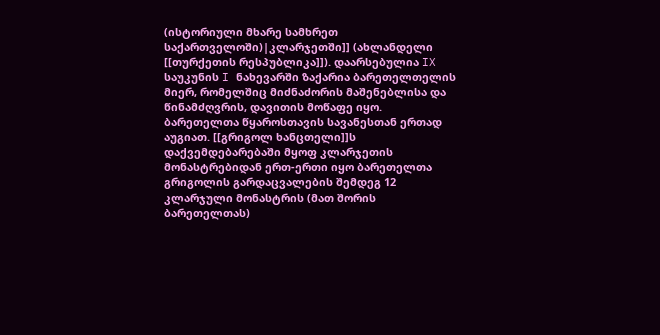(ისტორიული მხარე სამხრეთ საქართველოში)|კლარჯეთში]] (ახლანდელი [[თურქეთის რესპუბლიკა]]). დაარსებულია IX საუკუნის I ნახევარში ზაქარია ბარეთელთელის მიერ, რომელშიც მიძნაძორის მაშენებლისა და წინამძღვრის, დავითის მოწაფე იყო. ბარეთელთა წყაროსთავის სავანესთან ერთად აუგიათ. [[გრიგოლ ხანცთელი]]ს დაქვემდებარებაში მყოფ კლარჯეთის მონასტრებიდან ერთ-ერთი იყო ბარეთელთა გრიგოლის გარდაცვალების შემდეგ 12 კლარჯული მონასტრის (მათ შორის ბარეთელთას)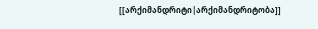[[არქიმანდრიტი|არქიმანდრიტობა]]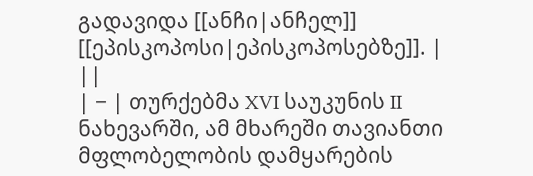გადავიდა [[ანჩი|ანჩელ]] [[ეპისკოპოსი|ეპისკოპოსებზე]]. | ||
| − | თურქებმა XVI საუკუნის II ნახევარში, ამ მხარეში თავიანთი მფლობელობის დამყარების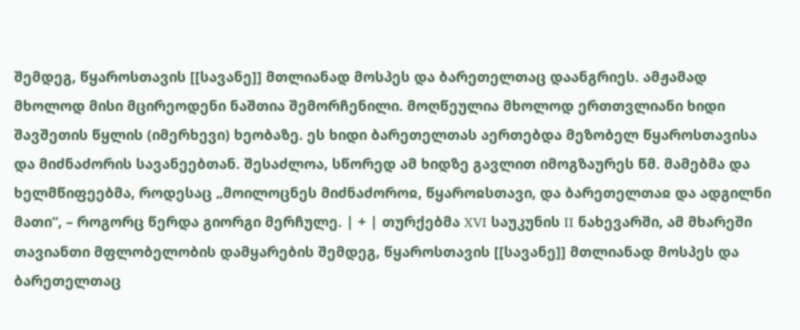შემდეგ, წყაროსთავის [[სავანე]] მთლიანად მოსპეს და ბარეთელთაც დაანგრიეს. ამჟამად მხოლოდ მისი მცირეოდენი ნაშთია შემორჩენილი. მოღწეულია მხოლოდ ერთთვლიანი ხიდი შავშეთის წყლის (იმერხევი) ხეობაზე. ეს ხიდი ბარეთელთას აერთებდა მეზობელ წყაროსთავისა და მიძნაძორის სავანეებთან. შესაძლოა, სწორედ ამ ხიდზე გავლით იმოგზაურეს წმ. მამებმა და ხელმწიფეებმა, როდესაც „მოილოცნეს მიძნაძოროჲ, წყაროჲსთავი, და ბარეთელთაჲ და ადგილნი მათი“, – როგორც წერდა გიორგი მერჩულე. | + | თურქებმა XVI საუკუნის II ნახევარში, ამ მხარეში თავიანთი მფლობელობის დამყარების შემდეგ, წყაროსთავის [[სავანე]] მთლიანად მოსპეს და ბარეთელთაც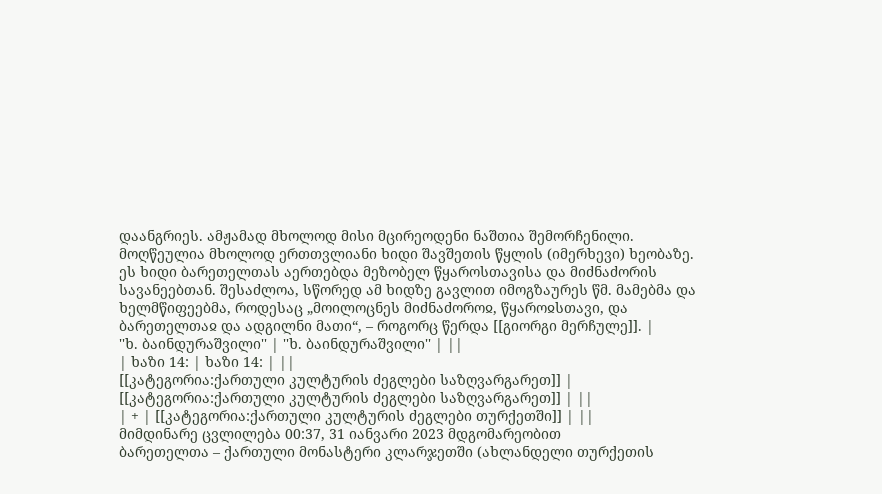დაანგრიეს. ამჟამად მხოლოდ მისი მცირეოდენი ნაშთია შემორჩენილი. მოღწეულია მხოლოდ ერთთვლიანი ხიდი შავშეთის წყლის (იმერხევი) ხეობაზე. ეს ხიდი ბარეთელთას აერთებდა მეზობელ წყაროსთავისა და მიძნაძორის სავანეებთან. შესაძლოა, სწორედ ამ ხიდზე გავლით იმოგზაურეს წმ. მამებმა და ხელმწიფეებმა, როდესაც „მოილოცნეს მიძნაძოროჲ, წყაროჲსთავი, და ბარეთელთაჲ და ადგილნი მათი“, – როგორც წერდა [[გიორგი მერჩულე]]. |
''ხ. ბაინდურაშვილი'' | ''ხ. ბაინდურაშვილი'' | ||
| ხაზი 14: | ხაზი 14: | ||
[[კატეგორია:ქართული კულტურის ძეგლები საზღვარგარეთ]] | [[კატეგორია:ქართული კულტურის ძეგლები საზღვარგარეთ]] | ||
| + | [[კატეგორია:ქართული კულტურის ძეგლები თურქეთში]] | ||
მიმდინარე ცვლილება 00:37, 31 იანვარი 2023 მდგომარეობით
ბარეთელთა – ქართული მონასტერი კლარჯეთში (ახლანდელი თურქეთის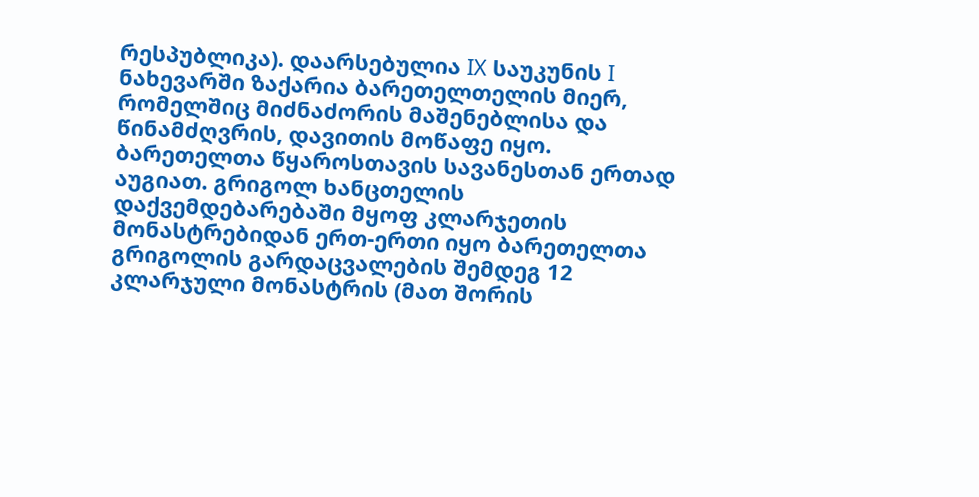რესპუბლიკა). დაარსებულია IX საუკუნის I ნახევარში ზაქარია ბარეთელთელის მიერ, რომელშიც მიძნაძორის მაშენებლისა და წინამძღვრის, დავითის მოწაფე იყო. ბარეთელთა წყაროსთავის სავანესთან ერთად აუგიათ. გრიგოლ ხანცთელის დაქვემდებარებაში მყოფ კლარჯეთის მონასტრებიდან ერთ-ერთი იყო ბარეთელთა გრიგოლის გარდაცვალების შემდეგ 12 კლარჯული მონასტრის (მათ შორის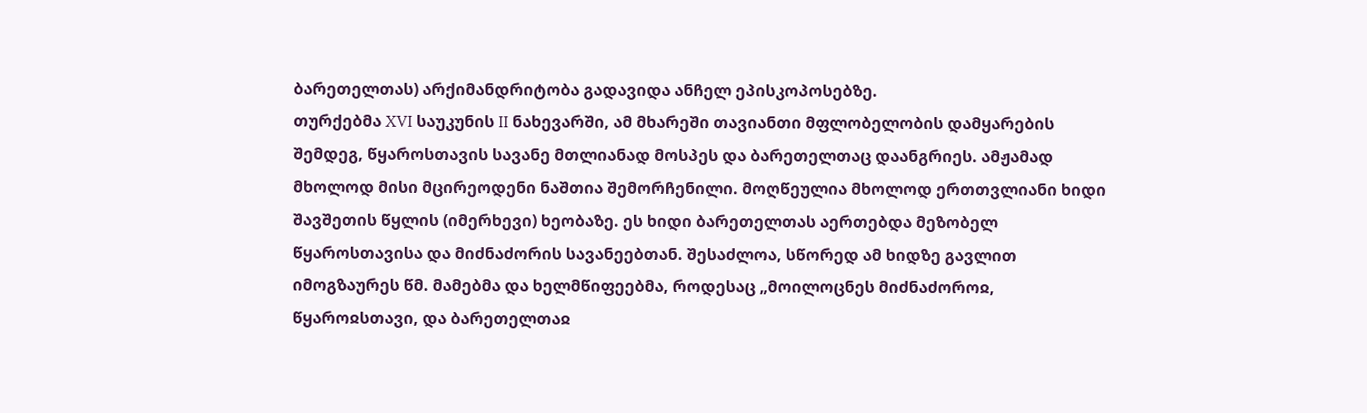ბარეთელთას) არქიმანდრიტობა გადავიდა ანჩელ ეპისკოპოსებზე.
თურქებმა XVI საუკუნის II ნახევარში, ამ მხარეში თავიანთი მფლობელობის დამყარების შემდეგ, წყაროსთავის სავანე მთლიანად მოსპეს და ბარეთელთაც დაანგრიეს. ამჟამად მხოლოდ მისი მცირეოდენი ნაშთია შემორჩენილი. მოღწეულია მხოლოდ ერთთვლიანი ხიდი შავშეთის წყლის (იმერხევი) ხეობაზე. ეს ხიდი ბარეთელთას აერთებდა მეზობელ წყაროსთავისა და მიძნაძორის სავანეებთან. შესაძლოა, სწორედ ამ ხიდზე გავლით იმოგზაურეს წმ. მამებმა და ხელმწიფეებმა, როდესაც „მოილოცნეს მიძნაძოროჲ, წყაროჲსთავი, და ბარეთელთაჲ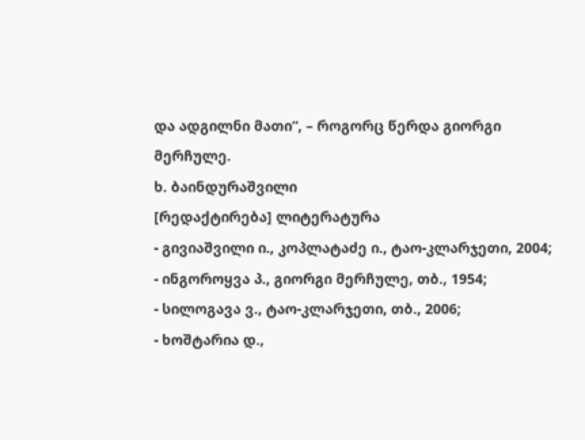და ადგილნი მათი“, – როგორც წერდა გიორგი მერჩულე.
ხ. ბაინდურაშვილი
[რედაქტირება] ლიტერატურა
- გივიაშვილი ი., კოპლატაძე ი., ტაო-კლარჯეთი, 2004;
- ინგოროყვა პ., გიორგი მერჩულე, თბ., 1954;
- სილოგავა ვ., ტაო-კლარჯეთი, თბ., 2006;
- ხოშტარია დ.,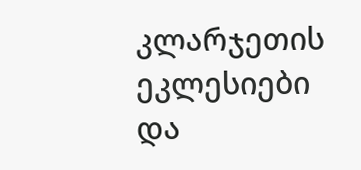კლარჯეთის ეკლესიები და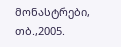მონასტრები, თბ.,2005.